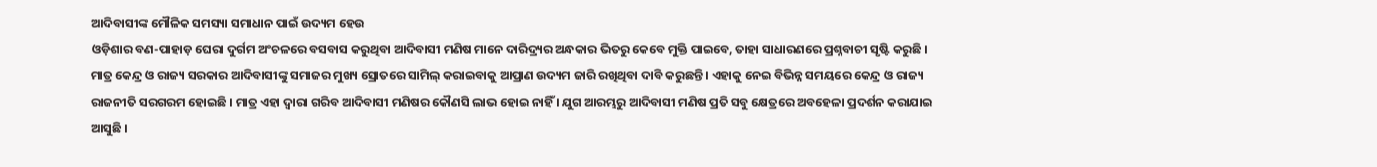ଆଦିବାସୀଙ୍କ ମୌଳିକ ସମସ୍ୟା ସମାଧାନ ପାଇଁ ଉଦ୍ୟମ ହେଉ
ଓଡ଼ିଶାର ବଣ-ପାହାଡ଼ ଘେରା ଦୁର୍ଗମ ଅଂଚଳରେ ବସବାସ କରୁଥିବା ଆଦିବାସୀ ମଣିଷ ମାନେ ଦାରିଦ୍ର୍ୟର ଅନ୍ଧକାର ଭିତରୁ କେବେ ମୁକ୍ତି ପାଇବେ, ତାହା ସାଧାରଣରେ ପ୍ରଶ୍ନବାଚୀ ସୃଷ୍ଟି କରୁଛି । ମାତ୍ର କେନ୍ଦ୍ର ଓ ରାଜ୍ୟ ସରକାର ଆଦିବାସୀଙ୍କୁ ସମାଜର ମୁଖ୍ୟ ସ୍ରୋତରେ ସାମିଲ୍ କରାଇବାକୁ ଆପ୍ରାଣ ଉଦ୍ୟମ ଜାରି ରଖିଥିବା ଦାବି କରୁଛନ୍ତି । ଏହାକୁ ନେଇ ବିଭିନ୍ନ ସମୟରେ କେନ୍ଦ୍ର ଓ ରାଜ୍ୟ ରାଜନୀତି ସରଗରମ ହୋଇଛି । ମାତ୍ର ଏହା ଦ୍ୱାରା ଗରିବ ଆଦିବାସୀ ମଣିଷର କୌଣସି ଲାଭ ହୋଇ ନାହିଁ । ଯୁଗ ଆରମ୍ଭରୁ ଆଦିବାସୀ ମଣିଷ ପ୍ରତି ସବୁ କ୍ଷେତ୍ରରେ ଅବହେଳା ପ୍ରଦର୍ଶନ କରାଯାଇ ଆସୁଛି ।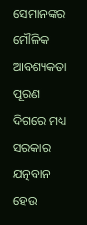ସେମାନଙ୍କର ମୌଳିକ ଆବଶ୍ୟକତା ପୂରଣ ଦିଗରେ ମଧ୍ୟ ସରକାର ଯତ୍ନବାନ ହେଉ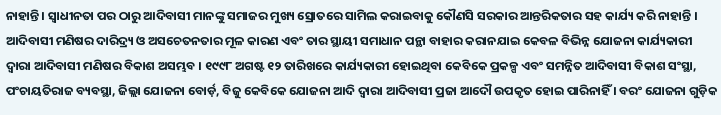ନାହାନ୍ତି । ସ୍ୱାଧୀନତା ପର ଠାରୁ ଆଦିବାସୀ ମାନଙ୍କୁ ସମାଜର ମୁଖ୍ୟ ସ୍ରୋତରେ ସାମିଲ କରାଇବାକୁ କୌଣସି ସରକାର ଆନ୍ତରିକତାର ସହ କାର୍ଯ୍ୟ କରି ନାହାନ୍ତି । ଆଦିବାସୀ ମଣିଷର ଦାରିଦ୍ର୍ୟ ଓ ଅସଚେତନତାର ମୂଳ କାରଣ ଏବଂ ତାର ସ୍ଥାୟୀ ସମାଧାନ ପନ୍ଥା ବାହାର କରାନଯାଇ କେବଳ ବିଭିନ୍ନ ଯୋଜନା କାର୍ଯ୍ୟକାରୀ ଦ୍ୱାରା ଆଦିବାସୀ ମଣିଷର ବିକାଶ ଅସମ୍ଭବ । ୧୯୯୮ ଅଗଷ୍ଟ ୧୨ ତାରିଖରେ କାର୍ଯ୍ୟକାରୀ ହୋଇଥିବା କେବିକେ ପ୍ରକଳ୍ପ ଏବଂ ସମନ୍ନିତ ଆଦିବାସୀ ବିକାଶ ସଂସ୍ଥା, ପଂଚାୟତିରାଜ ବ୍ୟବସ୍ଥା, ଜିଲ୍ଲା ଯୋଜନା ବୋର୍ଡ଼, ବିଜୁ କେବିକେ ଯୋଜନା ଆଦି ଦ୍ୱାରା ଆଦିବାସୀ ପ୍ରଜା ଆଦୌ ଉପକୃତ ହୋଇ ପାରିନାହିଁ । ବରଂ ଯୋଜନା ଗୁଡ଼ିକ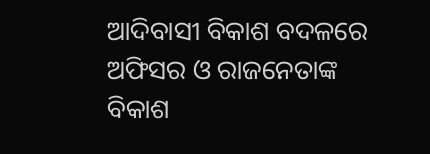ଆଦିବାସୀ ବିକାଶ ବଦଳରେ ଅଫିସର ଓ ରାଜନେତାଙ୍କ ବିକାଶ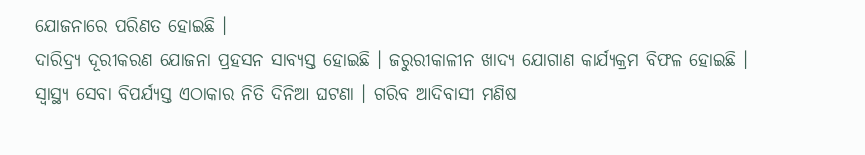ଯୋଜନାରେ ପରିଣତ ହୋଇଛି ।
ଦାରିଦ୍ର୍ୟ ଦୂରୀକରଣ ଯୋଜନା ପ୍ରହସନ ସାବ୍ୟସ୍ତ ହୋଇଛି । ଜରୁରୀକାଳୀନ ଖାଦ୍ୟ ଯୋଗାଣ କାର୍ଯ୍ୟକ୍ରମ ବିଫଳ ହୋଇଛି । ସ୍ୱାସ୍ଥ୍ୟ ସେବା ବିପର୍ଯ୍ୟସ୍ତ ଏଠାକାର ନିତି ଦିନିଆ ଘଟଣା । ଗରିବ ଆଦିବାସୀ ମଣିଷ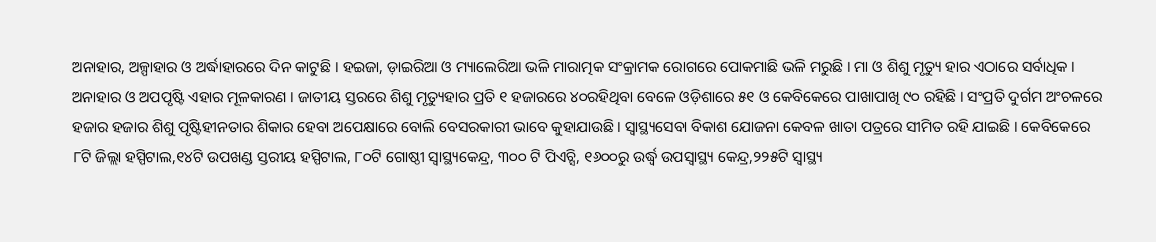ଅନାହାର, ଅଳ୍ପାହାର ଓ ଅର୍ଦ୍ଧାହାରରେ ଦିନ କାଟୁଛି । ହଇଜା, ଡ଼ାଇରିଆ ଓ ମ୍ୟାଲେରିଆ ଭଳି ମାରାତ୍ମକ ସଂକ୍ରାମକ ରୋଗରେ ପୋକମାଛି ଭଳି ମରୁଛି । ମା ଓ ଶିଶୁ ମୃତ୍ୟୁ ହାର ଏଠାରେ ସର୍ବାଧିକ । ଅନାହାର ଓ ଅପପୃଷ୍ଟି ଏହାର ମୂଳକାରଣ । ଜାତୀୟ ସ୍ତରରେ ଶିଶୁ ମୃତ୍ୟୁହାର ପ୍ରତି ୧ ହଜାରରେ ୪୦ରହିଥିବା ବେଳେ ଓଡ଼ିଶାରେ ୫୧ ଓ କେବିକେରେ ପାଖାପାଖି ୯୦ ରହିଛି । ସଂପ୍ରତି ଦୁର୍ଗମ ଅଂଚଳରେ ହଜାର ହଜାର ଶିଶୁ ପୃଷ୍ଟିହୀନତାର ଶିକାର ହେବା ଅପେକ୍ଷାରେ ବୋଲି ବେସରକାରୀ ଭାବେ କୁହାଯାଉଛି । ସ୍ୱାସ୍ଥ୍ୟସେବା ବିକାଶ ଯୋଜନା କେବଳ ଖାତା ପତ୍ରରେ ସୀମିତ ରହି ଯାଇଛି । କେବିକେରେ ୮ଟି ଜିଲ୍ଲା ହସ୍ପିଟାଲ,୧୪ଟି ଉପଖଣ୍ଡ ସ୍ତରୀୟ ହସ୍ପିଟାଲ, ୮୦ଟି ଗୋଷ୍ଠୀ ସ୍ୱାସ୍ଥ୍ୟକେନ୍ଦ୍ର, ୩୦୦ ଟି ପିଏଚ୍ସି, ୧୬୦୦ରୁ ଉର୍ଦ୍ଧ୍ୱ ଉପସ୍ୱାସ୍ଥ୍ୟ କେନ୍ଦ୍ର,୨୨୫ଟି ସ୍ୱାସ୍ଥ୍ୟ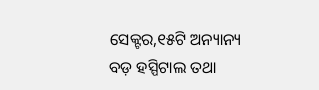ସେକ୍ଟର,୧୫ଟି ଅନ୍ୟାନ୍ୟ ବଡ଼ ହସ୍ପିଟାଲ ତଥା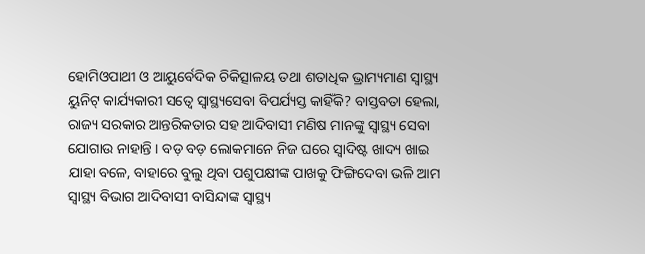ହୋମିଓପାଥୀ ଓ ଆୟୁର୍ବେଦିକ ଚିକିତ୍ସାଳୟ ତଥା ଶତାଧିକ ଭ୍ରାମ୍ୟମାଣ ସ୍ୱାସ୍ଥ୍ୟ ୟୁନିଟ୍ କାର୍ଯ୍ୟକାରୀ ସତ୍ୱେ ସ୍ୱାସ୍ଥ୍ୟସେବା ବିପର୍ଯ୍ୟସ୍ତ କାହିଁକି? ବାସ୍ତବତା ହେଲା, ରାଜ୍ୟ ସରକାର ଆନ୍ତରିକତାର ସହ ଆଦିବାସୀ ମଣିଷ ମାନଙ୍କୁ ସ୍ୱାସ୍ଥ୍ୟ ସେବା ଯୋଗାଉ ନାହାନ୍ତି । ବଡ଼ ବଡ଼ ଲୋକମାନେ ନିଜ ଘରେ ସ୍ୱାଦିଷ୍ଟ ଖାଦ୍ୟ ଖାଇ ଯାହା ବଳେ, ବାହାରେ ବୁଲୁ ଥିବା ପଶୁପକ୍ଷୀଙ୍କ ପାଖକୁ ଫିଙ୍ଗିଦେବା ଭଳି ଆମ ସ୍ୱାସ୍ଥ୍ୟ ବିଭାଗ ଆଦିବାସୀ ବାସିନ୍ଦାଙ୍କ ସ୍ୱାସ୍ଥ୍ୟ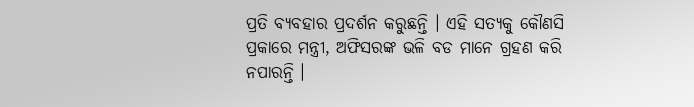ପ୍ରତି ବ୍ୟବହାର ପ୍ରଦର୍ଶନ କରୁଛନ୍ତି । ଏହି ସତ୍ୟକୁ କୌଣସି ପ୍ରକାରେ ମନ୍ତ୍ରୀ, ଅଫିସରଙ୍କ ଭଳି ବଡ ମାନେ ଗ୍ରହଣ କରି ନପାରନ୍ତି ।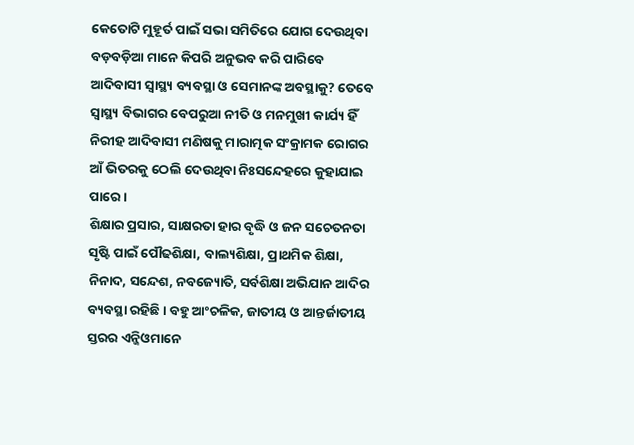କେତୋଟି ମୁହୂର୍ତ ପାଇଁ ସଭା ସମିତିରେ ଯୋଗ ଦେଉଥିବା ବଡ଼ବଡ଼ିଆ ମାନେ କିପରି ଅନୁଭବ କରି ପାରିବେ ଆଦିବାସୀ ସ୍ୱାସ୍ଥ୍ୟ ବ୍ୟବସ୍ଥା ଓ ସେମାନଙ୍କ ଅବସ୍ଥାକୁ? ତେବେ ସ୍ୱାସ୍ଥ୍ୟ ବିଭାଗର ବେପରୁଆ ନୀତି ଓ ମନମୁଖୀ କାର୍ଯ୍ୟ ହିଁ ନିରୀହ ଆଦିବାସୀ ମଣିଷକୁ ମାରାତ୍ମକ ସଂକ୍ରାମକ ରୋଗର ଆଁ ଭିତରକୁ ଠେଲି ଦେଉଥିବା ନିଃସନ୍ଦେହରେ କୁହାଯାଇ ପାରେ ।
ଶିକ୍ଷାର ପ୍ରସାର, ସାକ୍ଷରତା ହାର ବୃଦ୍ଧି ଓ ଜନ ସଚେତନତା ସୃଷ୍ଟି ପାଇଁ ପୌଢଶିକ୍ଷା, ବାଲ୍ୟଶିକ୍ଷା, ପ୍ରାଥମିକ ଶିକ୍ଷା, ନିନାଦ, ସନ୍ଦେଶ, ନବଜ୍ୟୋତି, ସର୍ବଶିକ୍ଷା ଅଭିଯାନ ଆଦିର ବ୍ୟବସ୍ଥା ରହିଛି । ବହୁ ଆଂଚଳିକ, ଜାତୀୟ ଓ ଆନ୍ତର୍ଜାତୀୟ ସ୍ତରର ଏନ୍ଜିଓମାନେ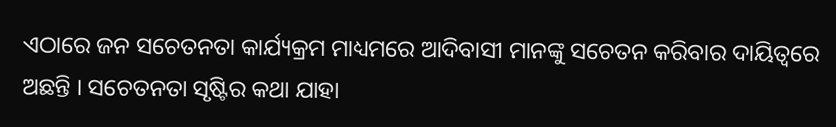ଏଠାରେ ଜନ ସଚେତନତା କାର୍ଯ୍ୟକ୍ରମ ମାଧ୍ୟମରେ ଆଦିବାସୀ ମାନଙ୍କୁ ସଚେତନ କରିବାର ଦାୟିତ୍ୱରେ ଅଛନ୍ତି । ସଚେତନତା ସୃଷ୍ଟିର କଥା ଯାହା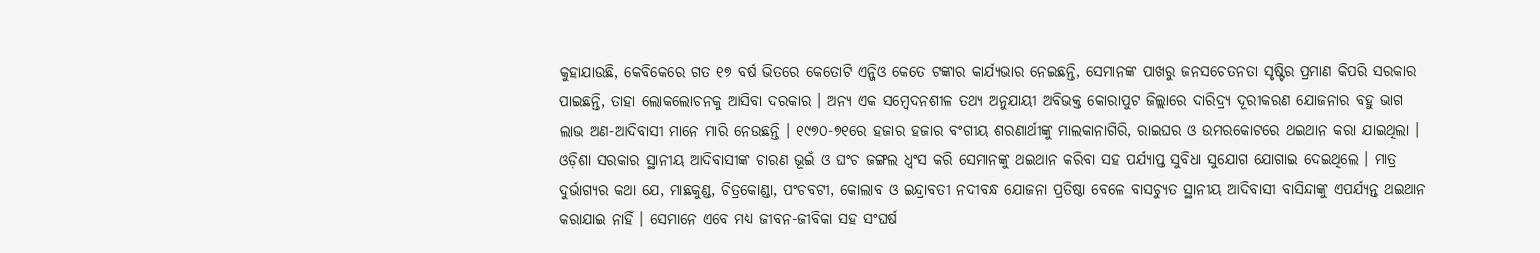କୁହାଯାଉଛି, କେବିକେରେ ଗତ ୧୭ ବର୍ଷ ଭିତରେ କେତୋଟି ଏନ୍ଜିଓ କେତେ ଟଙ୍କାର କାର୍ଯ୍ୟଭାର ନେଇଛନ୍ତି, ସେମାନଙ୍କ ପାଖରୁ ଜନସଚେତନତା ସୃଷ୍ଟିର ପ୍ରମାଣ କିପରି ସରକାର ପାଇଛନ୍ତି, ତାହା ଲୋକଲୋଚନକୁ ଆସିବା ଦରକାର । ଅନ୍ୟ ଏକ ସମ୍ବେଦନଶୀଳ ତଥ୍ୟ ଅନୁଯାୟୀ ଅବିଭକ୍ତ କୋରାପୁଟ ଜିଲ୍ଲାରେ ଦାରିଦ୍ର୍ୟ ଦୂରୀକରଣ ଯୋଜନାର ବହୁ ଭାଗ ଲାଭ ଅଣ-ଆଦିବାସୀ ମାନେ ମାରି ନେଉଛନ୍ତି । ୧୯୭୦-୭୧ରେ ହଜାର ହଜାର ବଂଗୀୟ ଶରଣାର୍ଥୀଙ୍କୁ ମାଲକାନାଗିରି, ରାଇଘର ଓ ଉମରକୋଟରେ ଥଇଥାନ କରା ଯାଇଥିଲା । ଓଡ଼ିଶା ସରକାର ସ୍ଥାନୀୟ ଆଦିବାସୀଙ୍କ ଚାରଣ ଭୂଇଁ ଓ ଘଂଚ ଜଙ୍ଗଲ ଧ୍ୱଂସ କରି ସେମାନଙ୍କୁ ଥଇଥାନ କରିବା ସହ ପର୍ଯ୍ୟାପ୍ତ ସୁବିଧା ସୁଯୋଗ ଯୋଗାଇ ଦେଇଥିଲେ । ମାତ୍ର ଦୁର୍ଭାଗ୍ୟର କଥା ଯେ, ମାଛକୁଣ୍ଡ, ଚିତ୍ରକୋଣ୍ଡା, ପଂଚବଟୀ, କୋଲାବ ଓ ଇନ୍ଦ୍ରାବତୀ ନଦୀବନ୍ଧ ଯୋଜନା ପ୍ରତିଷ୍ଠା ବେଳେ ବାସଚ୍ୟୁତ ସ୍ଥାନୀୟ ଆଦିବାସୀ ବାସିନ୍ଦାଙ୍କୁ ଏପର୍ଯ୍ୟନ୍ତ ଥଇଥାନ କରାଯାଇ ନାହିଁ । ସେମାନେ ଏବେ ମଧ୍ୟ ଜୀବନ-ଜୀବିକା ସହ ସଂଘର୍ଷ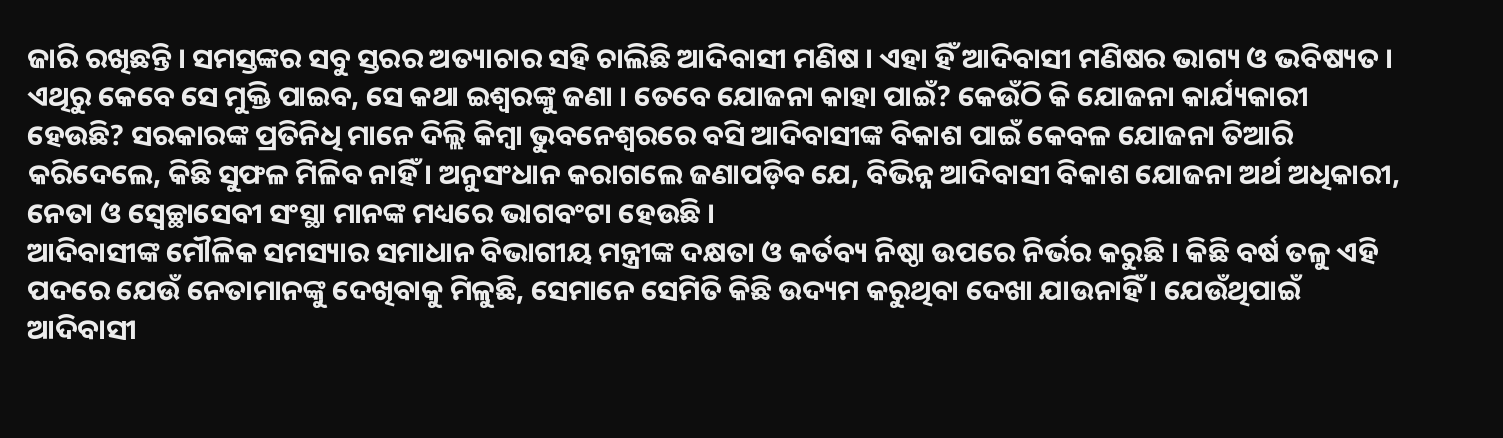ଜାରି ରଖିଛନ୍ତି । ସମସ୍ତଙ୍କର ସବୁ ସ୍ତରର ଅତ୍ୟାଚାର ସହି ଚାଲିଛି ଆଦିବାସୀ ମଣିଷ । ଏହା ହିଁ ଆଦିବାସୀ ମଣିଷର ଭାଗ୍ୟ ଓ ଭବିଷ୍ୟତ । ଏଥିରୁ କେବେ ସେ ମୁକ୍ତି ପାଇବ, ସେ କଥା ଇଶ୍ୱରଙ୍କୁ ଜଣା । ତେବେ ଯୋଜନା କାହା ପାଇଁ? କେଉଁଠି କି ଯୋଜନା କାର୍ଯ୍ୟକାରୀ ହେଉଛି? ସରକାରଙ୍କ ପ୍ରତିନିଧି ମାନେ ଦିଲ୍ଲି କିମ୍ବା ଭୁବନେଶ୍ୱରରେ ବସି ଆଦିବାସୀଙ୍କ ବିକାଶ ପାଇଁ କେବଳ ଯୋଜନା ତିଆରି କରିଦେଲେ, କିଛି ସୁଫଳ ମିଳିବ ନାହିଁ । ଅନୁସଂଧାନ କରାଗଲେ ଜଣାପଡ଼ିବ ଯେ, ବିଭିନ୍ନ ଆଦିବାସୀ ବିକାଶ ଯୋଜନା ଅର୍ଥ ଅଧିକାରୀ, ନେତା ଓ ସ୍ୱେଚ୍ଛାସେବୀ ସଂସ୍ଥା ମାନଙ୍କ ମଧ୍ୟରେ ଭାଗବଂଟା ହେଉଛି ।
ଆଦିବାସୀଙ୍କ ମୌଳିକ ସମସ୍ୟାର ସମାଧାନ ବିଭାଗୀୟ ମନ୍ତ୍ରୀଙ୍କ ଦକ୍ଷତା ଓ କର୍ତବ୍ୟ ନିଷ୍ଠା ଉପରେ ନିର୍ଭର କରୁଛି । କିଛି ବର୍ଷ ତଳୁ ଏହି ପଦରେ ଯେଉଁ ନେତାମାନଙ୍କୁ ଦେଖିବାକୁ ମିଳୁଛି, ସେମାନେ ସେମିତି କିଛି ଉଦ୍ୟମ କରୁଥିବା ଦେଖା ଯାଉନାହିଁ । ଯେଉଁଥିପାଇଁ ଆଦିବାସୀ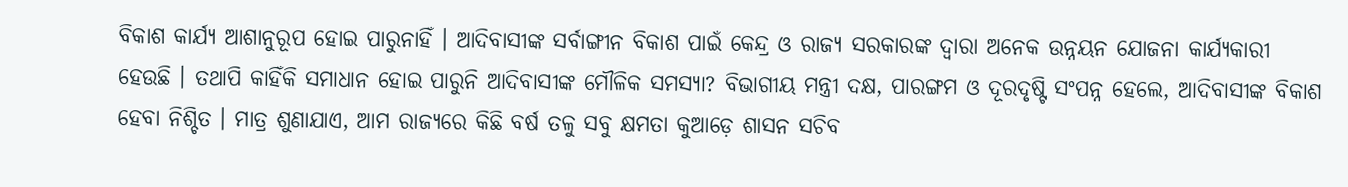ବିକାଶ କାର୍ଯ୍ୟ ଆଶାନୁରୂପ ହୋଇ ପାରୁନାହିଁ । ଆଦିବାସୀଙ୍କ ସର୍ବାଙ୍ଗୀନ ବିକାଶ ପାଇଁ କେନ୍ଦ୍ର ଓ ରାଜ୍ୟ ସରକାରଙ୍କ ଦ୍ୱାରା ଅନେକ ଉନ୍ନୟନ ଯୋଜନା କାର୍ଯ୍ୟକାରୀ ହେଉଛି । ତଥାପି କାହିଁକି ସମାଧାନ ହୋଇ ପାରୁନି ଆଦିବାସୀଙ୍କ ମୌଳିକ ସମସ୍ୟା? ବିଭାଗୀୟ ମନ୍ତ୍ରୀ ଦକ୍ଷ, ପାରଙ୍ଗମ ଓ ଦୂରଦୃଷ୍ଟି ସଂପନ୍ନ ହେଲେ, ଆଦିବାସୀଙ୍କ ବିକାଶ ହେବା ନିଶ୍ଚିତ । ମାତ୍ର ଶୁଣାଯାଏ, ଆମ ରାଜ୍ୟରେ କିଛି ବର୍ଷ ତଳୁ ସବୁ କ୍ଷମତା କୁଆଡ଼େ ଶାସନ ସଚିବ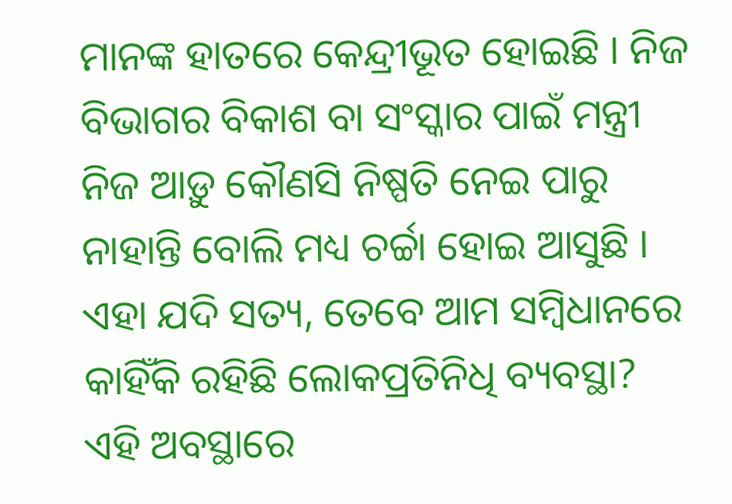ମାନଙ୍କ ହାତରେ କେନ୍ଦ୍ରୀଭୂତ ହୋଇଛି । ନିଜ ବିଭାଗର ବିକାଶ ବା ସଂସ୍କାର ପାଇଁ ମନ୍ତ୍ରୀ ନିଜ ଆଡ଼ୁ କୌଣସି ନିଷ୍ପତି ନେଇ ପାରୁ ନାହାନ୍ତି ବୋଲି ମଧ୍ୟ ଚର୍ଚ୍ଚା ହୋଇ ଆସୁଛି । ଏହା ଯଦି ସତ୍ୟ, ତେବେ ଆମ ସମ୍ବିଧାନରେ କାହିଁକି ରହିଛି ଲୋକପ୍ରତିନିଧି ବ୍ୟବସ୍ଥା? ଏହି ଅବସ୍ଥାରେ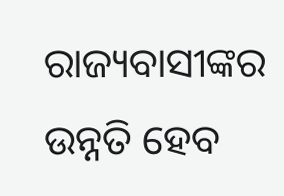ରାଜ୍ୟବାସୀଙ୍କର ଉନ୍ନତି ହେବ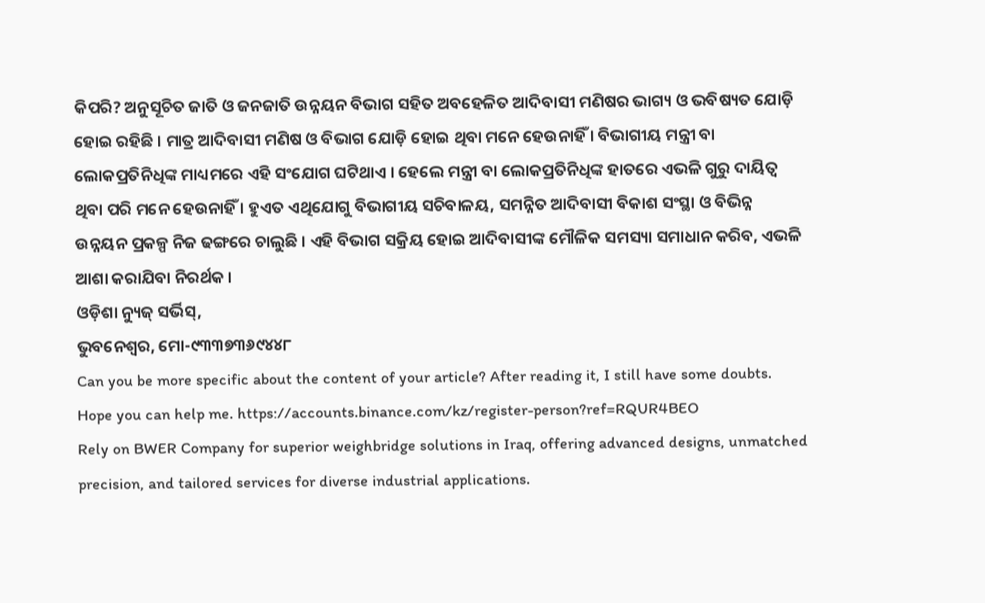କିପରି? ଅନୁସୂଚିତ ଜାତି ଓ ଜନଜାତି ଉନ୍ନୟନ ବିଭାଗ ସହିତ ଅବହେଳିତ ଆଦିବାସୀ ମଣିଷର ଭାଗ୍ୟ ଓ ଭବିଷ୍ୟତ ଯୋଡ଼ି ହୋଇ ରହିଛି । ମାତ୍ର ଆଦିବାସୀ ମଣିଷ ଓ ବିଭାଗ ଯୋଡ଼ି ହୋଇ ଥିବା ମନେ ହେଉନାହିଁ । ବିଭାଗୀୟ ମନ୍ତ୍ରୀ ବା ଲୋକପ୍ରତିନିଧିଙ୍କ ମାଧ୍ୟମରେ ଏହି ସଂଯୋଗ ଘଟିଥାଏ । ହେଲେ ମନ୍ତ୍ରୀ ବା ଲୋକପ୍ରତିନିଧିଙ୍କ ହାତରେ ଏଭଳି ଗୁରୁ ଦାୟିତ୍ୱ ଥିବା ପରି ମନେ ହେଉନାହିଁ । ହୁଏତ ଏଥିଯୋଗୁ ବିଭାଗୀୟ ସଚିବାଳୟ, ସମନ୍ନିତ ଆଦିବାସୀ ବିକାଶ ସଂସ୍ଥା ଓ ବିଭିନ୍ନ ଉନ୍ନୟନ ପ୍ରକଳ୍ପ ନିଜ ଢଙ୍ଗରେ ଚାଲୁଛି । ଏହି ବିଭାଗ ସକ୍ରିୟ ହୋଇ ଆଦିବାସୀଙ୍କ ମୌଳିକ ସମସ୍ୟା ସମାଧାନ କରିବ, ଏଭଳି ଆଶା କରାଯିବା ନିରର୍ଥକ ।
ଓଡ଼ିଶା ନ୍ୟୁଜ୍ ସର୍ଭିସ୍,
ଭୁବନେଶ୍ୱର, ମୋ-୯୩୩୭୩୬୯୪୪୮
Can you be more specific about the content of your article? After reading it, I still have some doubts. Hope you can help me. https://accounts.binance.com/kz/register-person?ref=RQUR4BEO
Rely on BWER Company for superior weighbridge solutions in Iraq, offering advanced designs, unmatched precision, and tailored services for diverse industrial applications.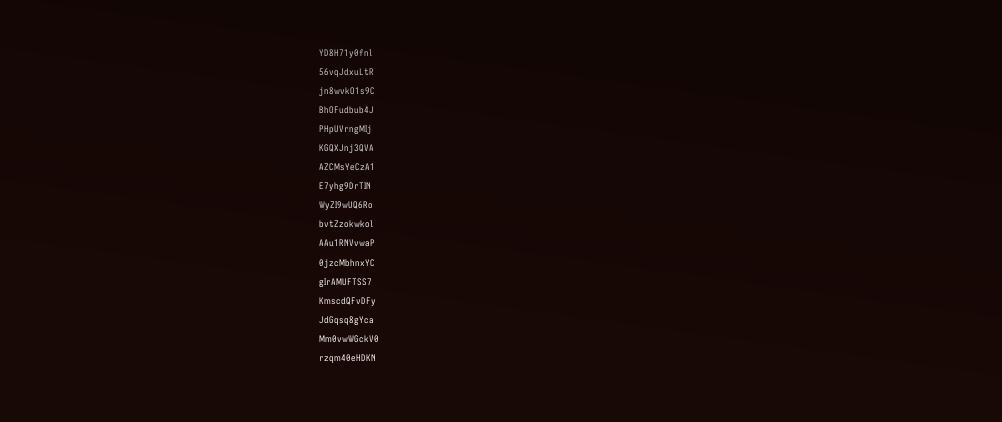YD8H71y0fnl
56vqJdxuLtR
jn8wvkO1s9C
BhOFudbub4J
PHpUVrngMIj
KGQXJnj3QVA
AZCMsYeCzA1
E7yhg9DrTIN
WyZI9wUQ6Ro
bvtZzokwkol
AAu1RNVvwaP
0jzcMbhnxYC
gIrAMUFTSS7
KmscdQFvDFy
JdGqsq8gYca
Mm0vwWGckV0
rzqm40eHDKN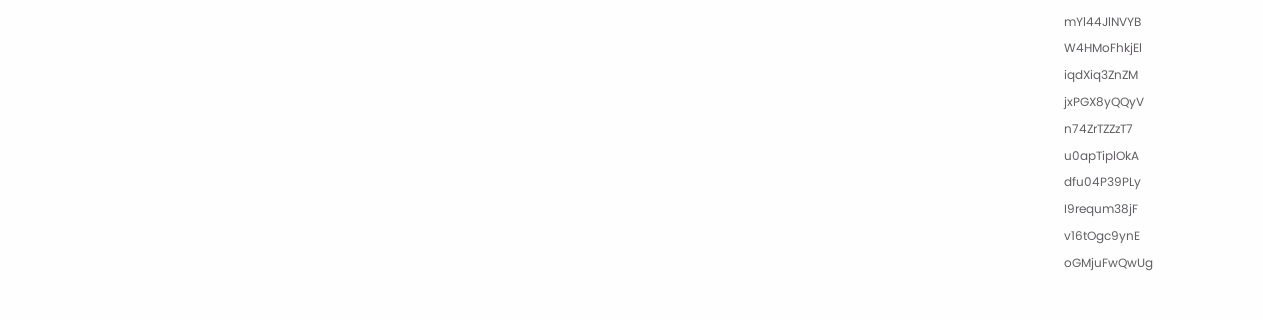mYl44JlNVYB
W4HMoFhkjEl
iqdXiq3ZnZM
jxPGX8yQQyV
n74ZrTZZzT7
u0apTiplOkA
dfu04P39PLy
I9requm38jF
v16tOgc9ynE
oGMjuFwQwUg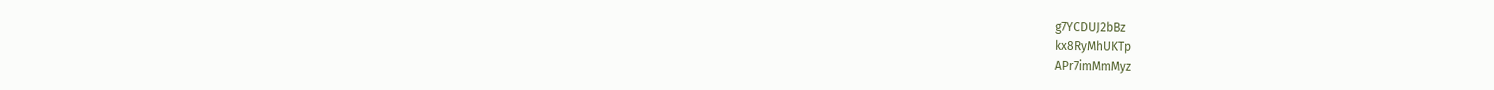g7YCDUJ2bBz
kx8RyMhUKTp
APr7imMmMyz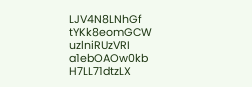LJV4N8LNhGf
tYKk8eomGCW
uzlniRUzVRI
a1ebOAOw0kb
H7LL71dtzLX